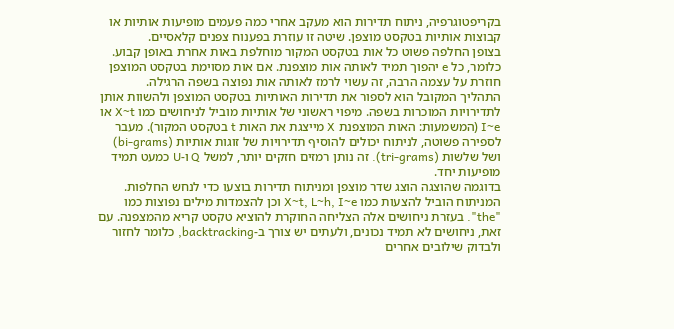בקריפטוגרפיה, ניתוח תדירות הוא מעקב אחרי כמה פעמים מופיעות אותיות או קבוצות אותיות בטקסט מוצפן. שיטה זו עוזרת בפענוח צפנים קלאסיים.
בצופן החלפה פשוט כל אות בטקסט המקור מוחלפת באות אחרת באופן קבוע. כלומר, כל e יהפוך תמיד לאותה אות מוצפנת. אם אות מסוימת בטקסט המוצפן חוזרת על עצמה הרבה, זה עשוי לרמז לאותה אות נפוצה בשפה הרגילה.
התהליך המקובל הוא לספור את תדירות האותיות בטקסט המוצפן ולהשוות אותן לתדירויות המוכרות בשפה. מיפוי ראשוני של אותיות מוביל לניחושים כמו X~t או I~e (המשמעות: האות המוצפנת X מייצגת את האות t בטקסט המקור). מעבר לספירה פשוטה, לניתוח יכולים להוסיף תדירויות של זוגות אותיות (bi-grams) ושל שלשות (tri-grams). זה נותן רמזים חזקים יותר, למשל Q ו‑U כמעט תמיד מופיעות יחד.
בדוגמה שהוצגה הוצג שדר מוצפן ומניתוח תדירות בוצעו כדי לנחש החלפות. המניתוח הוביל להצעות כמו X~t, L~h, I~e וכן להצמדות מילים נפוצות כמו "the". בעזרת ניחושים אלה הצליחה החוקרת להוציא טקסט קריא מהמצפנה. עם זאת, ניחושים לא תמיד נכונים, ולעתים יש צורך ב‑backtracking, כלומר לחזור ולבדוק שילובים אחרים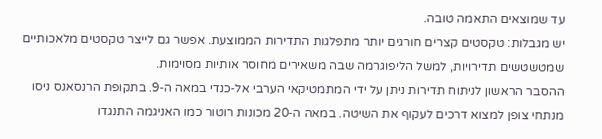עד שמוצאים התאמה טובה.
יש מגבלות: טקסטים קצרים חורגים יותר מתפלגות התדירות הממוצעת. אפשר גם לייצר טקסטים מלאכותיים שמטשטשים תדירויות, למשל הליפוגרמה שבה משאירים מחוסר אותיות מסוימות.
ההסבר הראשון לניתוח תדירות ניתן על ידי המתמטיקאי הערבי אל‑כנדי במאה ה‑9. בתקופת הרנסאנס ניסו מנתחי צופן למצוא דרכים לעקוף את השיטה. במאה ה‑20 מכונות רוטור כמו האניגמה התנגדו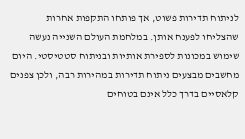לניתוח תדירות פשוט, אך פותחו התקפות אחרות שהצליחו לפענח אותן. במלחמת העולם השנייה נעשה שימוש במכונות לספירת אותיות ובניתוח סטטיסטי. היום מחשבים מבצעים ניתוח תדירות במהירות רבה, ולכן צפנים קלאסיים בדרך כלל אינם בטוחים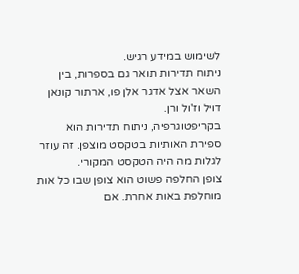לשימוש במידע רגיש.
ניתוח תדירות תואר גם בספרות, בין השאר אצל אדגר אלן פו, ארתור קונאן דויל וז'ול ורן.
בקריפטוגרפיה, ניתוח תדירות הוא ספירת האותיות בטקסט מוצפן. זה עוזר לגלות מה היה הטקסט המקורי.
צופן החלפה פשוט הוא צופן שבו כל אות מוחלפת באות אחרת. אם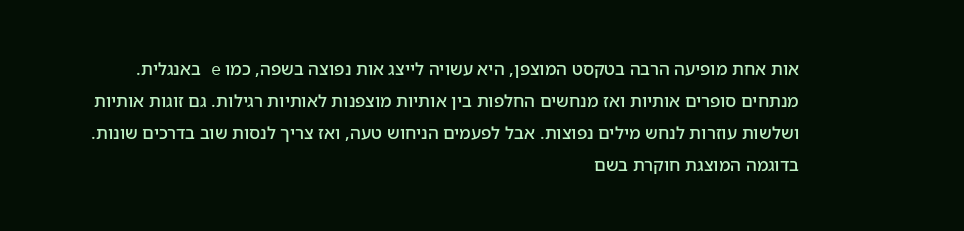אות אחת מופיעה הרבה בטקסט המוצפן, היא עשויה לייצג אות נפוצה בשפה, כמו e באנגלית.
מנתחים סופרים אותיות ואז מנחשים החלפות בין אותיות מוצפנות לאותיות רגילות. גם זוגות אותיות ושלשות עוזרות לנחש מילים נפוצות. אבל לפעמים הניחוש טעה, ואז צריך לנסות שוב בדרכים שונות.
בדוגמה המוצגת חוקרת בשם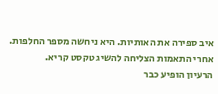איב ספירה את האותיות. היא ניחשה מספר החלפות. אחרי התאמות הצליחה להשיג טקסט קריא.
הרעיון הופיע כבר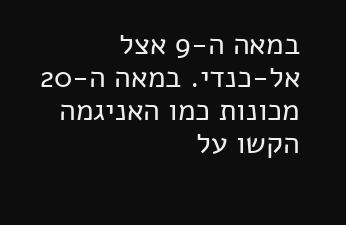במאה ה‑9 אצל אל‑כנדי. במאה ה‑20 מכונות כמו האניגמה הקשו על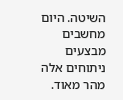השיטה. היום מחשבים מבצעים ניתוחים אלה מהר מאוד.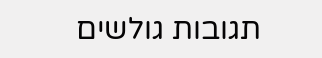תגובות גולשים